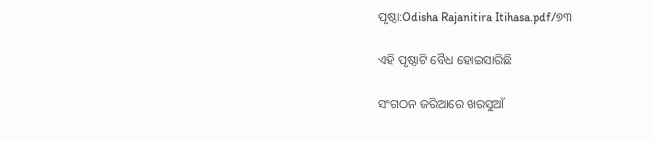ପୃଷ୍ଠା:Odisha Rajanitira Itihasa.pdf/୭୩

ଏହି ପୃଷ୍ଠାଟି ବୈଧ ହୋଇସାରିଛି

ସଂଗଠନ ଜରିଆରେ ଖରସୁଆଁ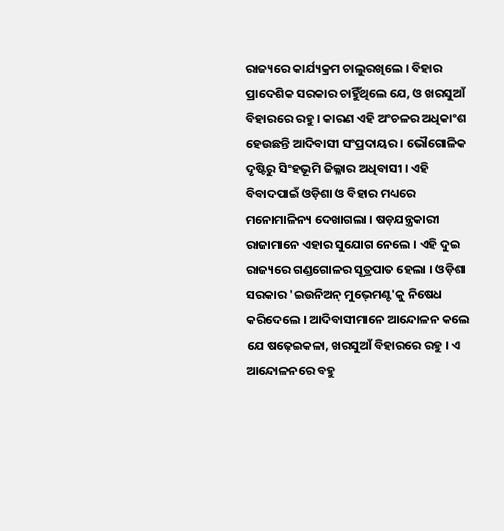ରାଜ୍ୟରେ କାର୍ଯ୍ୟକ୍ରମ ଚାଲୁରଖିଲେ । ବିହାର ପ୍ରାଦେଶିକ ସରକାର ଚାହୁିଁଥିଲେ ଯେ, ଓ ଖରସୁଆଁ ବିହାରରେ ରହୁ । କାରଣ ଏହି ଅଂଚଳର ଅଧିକାଂଶ ହେଉଛନ୍ତି ଆଦିବାସୀ ସଂପ୍ରଦାୟର । ଭୌଗୋଳିକ ଦୃଷ୍ଟିରୁ ସିଂହଭୂମି ଜିଲ୍ଳାର ଅଧିବାସୀ । ଏହି ବିବାଦପାଇଁ ଓଡ଼ିଶା ଓ ବିହାର ମଧ୍ୟରେ ମନୋମାଳିନ୍ୟ ଦେଖାଗଲା । ଷଡ଼ଯନ୍ତ୍ରକାରୀ ରାଜାମାନେ ଏହାର ସୁଯୋଗ ନେଲେ । ଏହି ଦୁଇ ରାଜ୍ୟରେ ଗଣ୍ଡଗୋଳର ସୂତ୍ରପାତ ହେଲା । ଓଡ଼ିଶା ସରକାର 'ଇଉନିଅନ୍‍ ମୁଭ୍‍ମେଣ୍ଟ'କୁ ନିଷେଧ କରିଦେଲେ । ଆଦିବାସୀମାନେ ଆନ୍ଦୋଳନ କଲେ ଯେ ଷଢ଼େଇକଳା, ଖରସୁଆଁ ବିହାରରେ ରହୁ । ଏ ଆନ୍ଦୋଳନରେ ବହୁ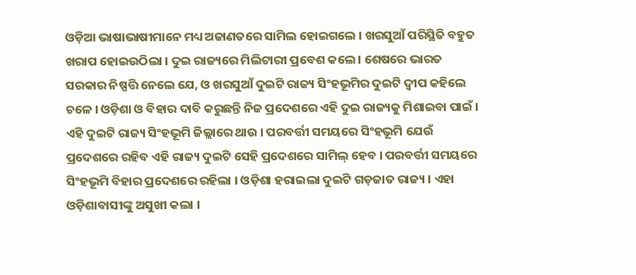ଓଡ଼ିଆ ଭାଷାଭାଷୀମାନେ ମଧ୍ୟ ଅଜାଣତରେ ସାମିଲ ହୋଇଗଲେ । ଖରସୁଆଁ ପରିସ୍ଥିତି ବହୁତ ଖରାପ ହୋଇଉଠିଲା । ଦୁଇ ରାଜ୍ୟରେ ମିଲିଟାରୀ ପ୍ରବେଶ କଲେ । ଶେଷରେ ଭାରତ ସରକାର ନିଷ୍ପତ୍ତି ନେଲେ ଯେ, ଓ ଖରସୁଆଁ ଦୁଇଟି ରାଜ୍ୟ ସିଂହଭୂମିର ଦୁଇଟି ଦ୍ୱୀପ କହିଲେ ଚଳେ । ଓଡ଼ିଶା ଓ ବିହାର ଦାବି କରୁଛନ୍ତି ନିଜ ପ୍ରଦେଶରେ ଏହି ଦୁଇ ରାଜ୍ୟକୁ ମିଶାଇବା ପାଇଁ । ଏହି ଦୁଇଟି ରାଜ୍ୟ ସିଂହଭୂମି ଜିଲ୍ଲାରେ ଥାଉ । ପରବର୍ତ୍ତୀ ସମୟରେ ସିଂହଭୂମି ଯେଉଁ ପ୍ରଦେଶରେ ରହିବ ଏହି ରାଜ୍ୟ ଦୁଇଟି ସେହି ପ୍ରଦେଶରେ ସାମିଲ୍‍ ହେବ । ପରବର୍ତ୍ତୀ ସମୟରେ ସିଂହଭୂମି ବିହାର ପ୍ରଦେଶରେ ରହିଲା । ଓଡ଼ିଶା ହରାଇଲା ଦୁଇଟି ଗଡ଼ଜାତ ରାଜ୍ୟ । ଏହା ଓଡ଼ିଶାବାସୀଙ୍କୁ ଅସୁଖୀ କଲା ।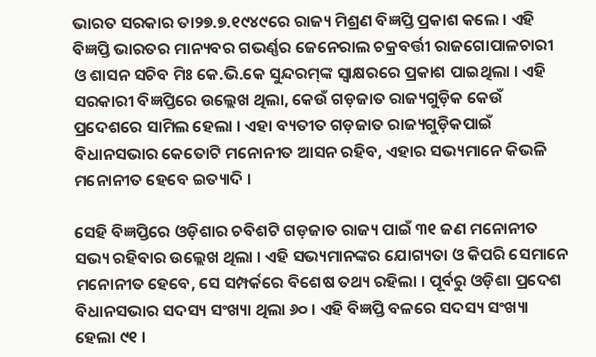ଭାରତ ସରକାର ତା୨୭.୭.୧୯୪୯ରେ ରାଜ୍ୟ ମିଶ୍ରଣ ବିଜ୍ଞପ୍ତି ପ୍ରକାଶ କଲେ । ଏହି ବିଜ୍ଞପ୍ତି ଭାରତର ମାନ୍ୟବର ଗଭର୍ଣ୍ଣର ଜେନେରାଲ ଚକ୍ରବର୍ତ୍ତୀ ରାଜଗୋପାଳଚାରୀ ଓ ଶାସନ ସଚିବ ମିଃ କେ.ଭି.କେ ସୁନ୍ଦରମ୍‍ଙ୍କ ସ୍ୱାକ୍ଷରରେ ପ୍ରକାଶ ପାଇଥିଲା । ଏହି ସରକାରୀ ବିଜ୍ଞପ୍ତିରେ ଉଲ୍ଲେଖ ଥିଲା, କେଉଁ ଗଡ଼ଜାତ ରାଜ୍ୟଗୁଡ଼ିକ କେଉଁ ପ୍ରଦେଶରେ ସାମିଲ ହେଲା । ଏହା ବ୍ୟତୀତ ଗଡ଼ଜାତ ରାଜ୍ୟଗୁଡ଼ିକପାଇଁ ବିଧାନସଭାର କେତୋଟି ମନୋନୀତ ଆସନ ରହିବ, ଏହାର ସଭ୍ୟମାନେ କିଭଳି ମନୋନୀତ ହେବେ ଇତ୍ୟାଦି ।

ସେହି ବିଜ୍ଞପ୍ତିରେ ଓଡ଼ିଶାର ଚବିଶଟି ଗଡ଼ଜାତ ରାଜ୍ୟ ପାଇଁ ୩୧ ଜଣ ମନୋନୀତ ସଭ୍ୟ ରହିବାର ଉଲ୍ଲେଖ ଥିଲା । ଏହି ସଭ୍ୟମାନଙ୍କର ଯୋଗ୍ୟତା ଓ କିପରି ସେମାନେ ମନୋନୀତ ହେବେ, ସେ ସମ୍ପର୍କରେ ବିଶେଷ ତ‌ଥ୍ୟ ରହିଲା । ପୂର୍ବରୁ ଓଡ଼ିଶା ପ୍ରଦେଶ ବିଧାନସଭାର ସଦସ୍ୟ ସଂଖ୍ୟା ଥିଲା ୬୦ । ଏହି ବିଜ୍ଞପ୍ତି ବଳରେ ସଦସ୍ୟ ସଂଖ୍ୟା ହେଲା ୯୧ ।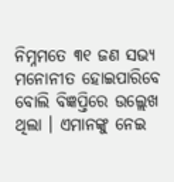ନିମ୍ନମତେ ୩୧ ଜଣ ସଭ୍ୟ ମନୋନୀତ ହୋଇପାରିବେ ବୋଲି ବିଜ୍ଞପ୍ତିରେ ଉଲ୍ଲେଖ ଥିଲା । ଏମାନଙ୍କୁ ନେଇ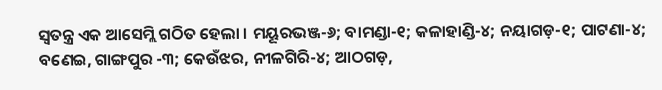ସ୍ୱତନ୍ତ୍ର ଏକ ଆସେମ୍ଲି ଗଠିତ ହେଲା । ମୟୂରଭଞ୍ଜ-୬; ବାମଣ୍ଡା-୧; କଳାହାଣ୍ଡି-୪; ନୟାଗଡ଼-୧; ପାଟଣା-୪; ବଣେଇ, ଗାଙ୍ଗପୁର -୩; କେଉଁଝର, ନୀଳଗିରି-୪; ଆଠଗଡ଼,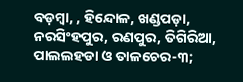ବଡ଼ମ୍ବା, , ହିନ୍ଦୋଳ, ଖଣ୍ଡପଡ଼ା, ନରସିଂହପୁର, ରଣପୁର, ତିଗିରିଆ, ପାଲଲହଡା ଓ ତାଳଚେର-୩;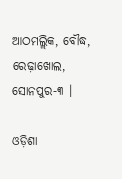ଆଠମଲ୍ଲିକ, ବୌଦ୍ଧ, ରେଢ଼ାଖୋଲ, ସୋନପୁର-୩ ।

ଓଡ଼ିଶା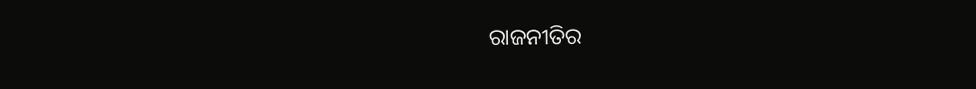ରାଜନୀତିର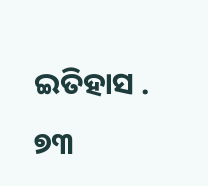ଇତିହାସ . ୭୩